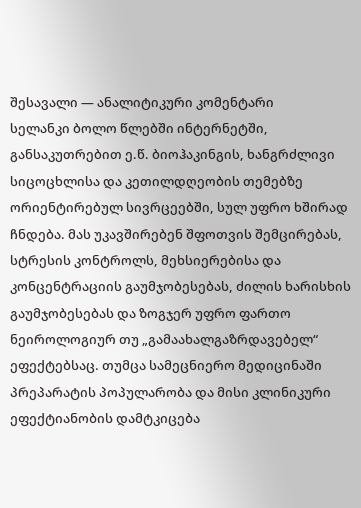შესავალი — ანალიტიკური კომენტარი
სელანკი ბოლო წლებში ინტერნეტში, განსაკუთრებით ე.წ. ბიოჰაკინგის, ხანგრძლივი სიცოცხლისა და კეთილდღეობის თემებზე ორიენტირებულ სივრცეებში, სულ უფრო ხშირად ჩნდება. მას უკავშირებენ შფოთვის შემცირებას, სტრესის კონტროლს, მეხსიერებისა და კონცენტრაციის გაუმჯობესებას, ძილის ხარისხის გაუმჯობესებას და ზოგჯერ უფრო ფართო ნეიროლოგიურ თუ „გამაახალგაზრდავებელ“ ეფექტებსაც. თუმცა სამეცნიერო მედიცინაში პრეპარატის პოპულარობა და მისი კლინიკური ეფექტიანობის დამტკიცება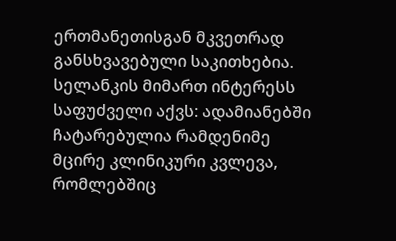ერთმანეთისგან მკვეთრად განსხვავებული საკითხებია.
სელანკის მიმართ ინტერესს საფუძველი აქვს: ადამიანებში ჩატარებულია რამდენიმე მცირე კლინიკური კვლევა, რომლებშიც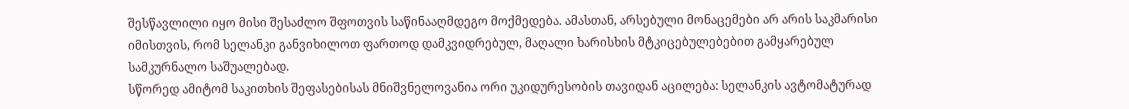შესწავლილი იყო მისი შესაძლო შფოთვის საწინააღმდეგო მოქმედება. ამასთან, არსებული მონაცემები არ არის საკმარისი იმისთვის, რომ სელანკი განვიხილოთ ფართოდ დამკვიდრებულ, მაღალი ხარისხის მტკიცებულებებით გამყარებულ სამკურნალო საშუალებად.
სწორედ ამიტომ საკითხის შეფასებისას მნიშვნელოვანია ორი უკიდურესობის თავიდან აცილება: სელანკის ავტომატურად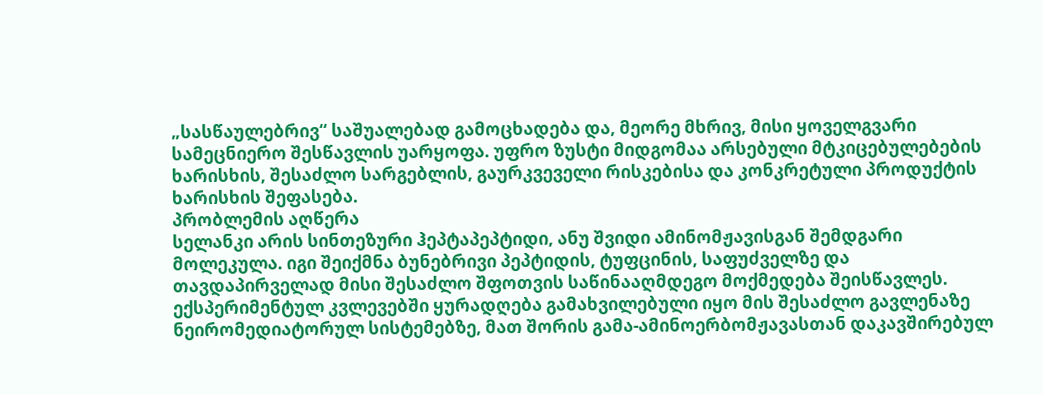„სასწაულებრივ“ საშუალებად გამოცხადება და, მეორე მხრივ, მისი ყოველგვარი სამეცნიერო შესწავლის უარყოფა. უფრო ზუსტი მიდგომაა არსებული მტკიცებულებების ხარისხის, შესაძლო სარგებლის, გაურკვეველი რისკებისა და კონკრეტული პროდუქტის ხარისხის შეფასება.
პრობლემის აღწერა
სელანკი არის სინთეზური ჰეპტაპეპტიდი, ანუ შვიდი ამინომჟავისგან შემდგარი მოლეკულა. იგი შეიქმნა ბუნებრივი პეპტიდის, ტუფცინის, საფუძველზე და თავდაპირველად მისი შესაძლო შფოთვის საწინააღმდეგო მოქმედება შეისწავლეს. ექსპერიმენტულ კვლევებში ყურადღება გამახვილებული იყო მის შესაძლო გავლენაზე ნეირომედიატორულ სისტემებზე, მათ შორის გამა-ამინოერბომჟავასთან დაკავშირებულ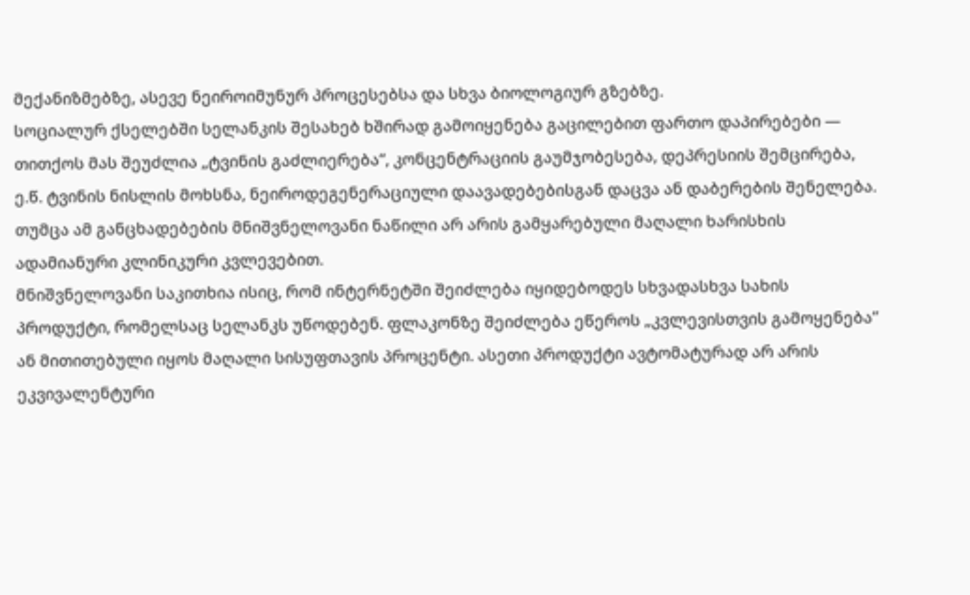მექანიზმებზე, ასევე ნეიროიმუნურ პროცესებსა და სხვა ბიოლოგიურ გზებზე.
სოციალურ ქსელებში სელანკის შესახებ ხშირად გამოიყენება გაცილებით ფართო დაპირებები — თითქოს მას შეუძლია „ტვინის გაძლიერება“, კონცენტრაციის გაუმჯობესება, დეპრესიის შემცირება, ე.წ. ტვინის ნისლის მოხსნა, ნეიროდეგენერაციული დაავადებებისგან დაცვა ან დაბერების შენელება. თუმცა ამ განცხადებების მნიშვნელოვანი ნაწილი არ არის გამყარებული მაღალი ხარისხის ადამიანური კლინიკური კვლევებით.
მნიშვნელოვანი საკითხია ისიც, რომ ინტერნეტში შეიძლება იყიდებოდეს სხვადასხვა სახის პროდუქტი, რომელსაც სელანკს უწოდებენ. ფლაკონზე შეიძლება ეწეროს „კვლევისთვის გამოყენება“ ან მითითებული იყოს მაღალი სისუფთავის პროცენტი. ასეთი პროდუქტი ავტომატურად არ არის ეკვივალენტური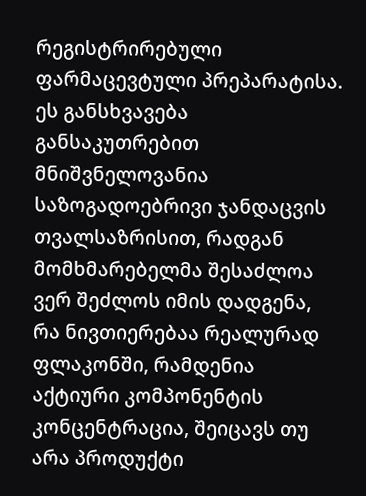რეგისტრირებული ფარმაცევტული პრეპარატისა.
ეს განსხვავება განსაკუთრებით მნიშვნელოვანია საზოგადოებრივი ჯანდაცვის თვალსაზრისით, რადგან მომხმარებელმა შესაძლოა ვერ შეძლოს იმის დადგენა, რა ნივთიერებაა რეალურად ფლაკონში, რამდენია აქტიური კომპონენტის კონცენტრაცია, შეიცავს თუ არა პროდუქტი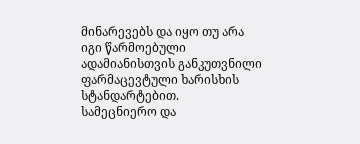მინარევებს და იყო თუ არა იგი წარმოებული ადამიანისთვის განკუთვნილი ფარმაცევტული ხარისხის სტანდარტებით.
სამეცნიერო და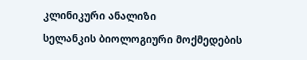კლინიკური ანალიზი
სელანკის ბიოლოგიური მოქმედების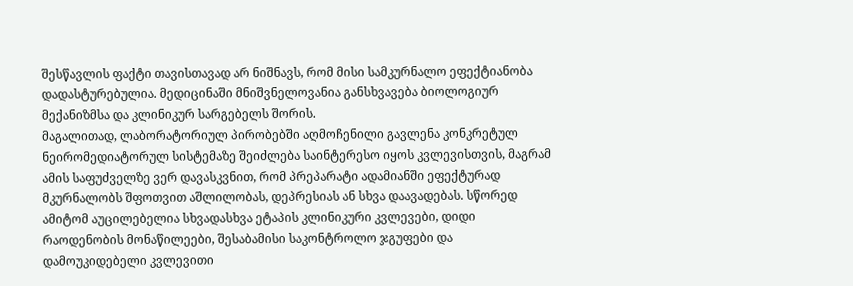შესწავლის ფაქტი თავისთავად არ ნიშნავს, რომ მისი სამკურნალო ეფექტიანობა დადასტურებულია. მედიცინაში მნიშვნელოვანია განსხვავება ბიოლოგიურ მექანიზმსა და კლინიკურ სარგებელს შორის.
მაგალითად, ლაბორატორიულ პირობებში აღმოჩენილი გავლენა კონკრეტულ ნეირომედიატორულ სისტემაზე შეიძლება საინტერესო იყოს კვლევისთვის, მაგრამ ამის საფუძველზე ვერ დავასკვნით, რომ პრეპარატი ადამიანში ეფექტურად მკურნალობს შფოთვით აშლილობას, დეპრესიას ან სხვა დაავადებას. სწორედ ამიტომ აუცილებელია სხვადასხვა ეტაპის კლინიკური კვლევები, დიდი რაოდენობის მონაწილეები, შესაბამისი საკონტროლო ჯგუფები და დამოუკიდებელი კვლევითი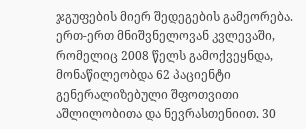ჯგუფების მიერ შედეგების გამეორება.
ერთ-ერთ მნიშვნელოვან კვლევაში, რომელიც 2008 წელს გამოქვეყნდა, მონაწილეობდა 62 პაციენტი გენერალიზებული შფოთვითი აშლილობითა და ნევრასთენიით. 30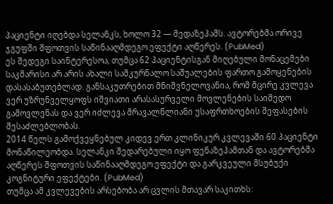პაციენტი იღებდა სელანკს, ხოლო 32 — მედაზეპამს. ავტორებმა ორივე ჯგუფში შფოთვის საწინააღმდეგო ეფექტი აღწერეს. (PubMed)
ეს შედეგი საინტერესოა, თუმცა 62 პაციენტისგან მიღებული მონაცემები საკმარისი არ არის ახალი სამკურნალო საშუალების ფართო გამოყენების დასასაბუთებლად. განსაკუთრებით მნიშვნელოვანია, რომ მცირე კვლევა ვერ უზრუნველყოფს იშვიათი არასასურველი მოვლენების საიმედო გამოვლენას და ვერ იძლევა მრავალწლიანი უსაფრთხოების შეფასების შესაძლებლობას.
2014 წელს გამოქვეყნებულ კიდევ ერთ კლინიკურ კვლევაში 60 პაციენტი მონაწილეობდა. სელანკი შედარებული იყო ფენაზეპამთან და ავტორებმა აღწერეს შფოთვის საწინააღმდეგო ეფექტი და გარკვეული მსუბუქი კოგნიტური ეფექტები. (PubMed)
თუმცა ამ კვლევების არსებობა არ ცვლის მთავარ საკითხს: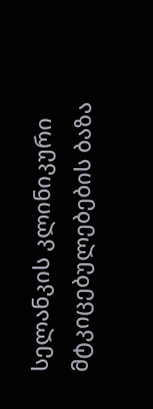სელანკის კლინიკური მტკიცებულებების ბაზა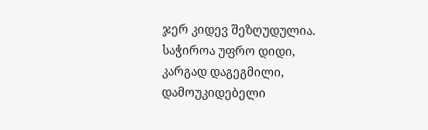ჯერ კიდევ შეზღუდულია. საჭიროა უფრო დიდი, კარგად დაგეგმილი, დამოუკიდებელი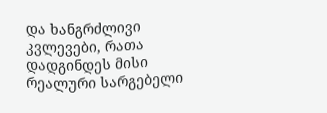და ხანგრძლივი კვლევები, რათა დადგინდეს მისი რეალური სარგებელი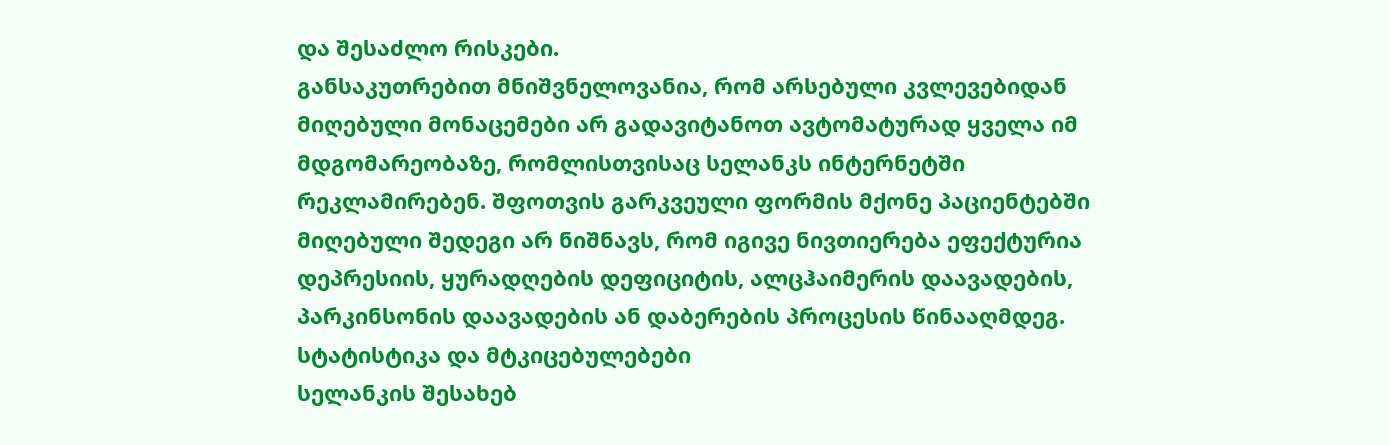და შესაძლო რისკები.
განსაკუთრებით მნიშვნელოვანია, რომ არსებული კვლევებიდან მიღებული მონაცემები არ გადავიტანოთ ავტომატურად ყველა იმ მდგომარეობაზე, რომლისთვისაც სელანკს ინტერნეტში რეკლამირებენ. შფოთვის გარკვეული ფორმის მქონე პაციენტებში მიღებული შედეგი არ ნიშნავს, რომ იგივე ნივთიერება ეფექტურია დეპრესიის, ყურადღების დეფიციტის, ალცჰაიმერის დაავადების, პარკინსონის დაავადების ან დაბერების პროცესის წინააღმდეგ.
სტატისტიკა და მტკიცებულებები
სელანკის შესახებ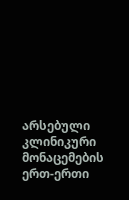არსებული კლინიკური მონაცემების ერთ-ერთი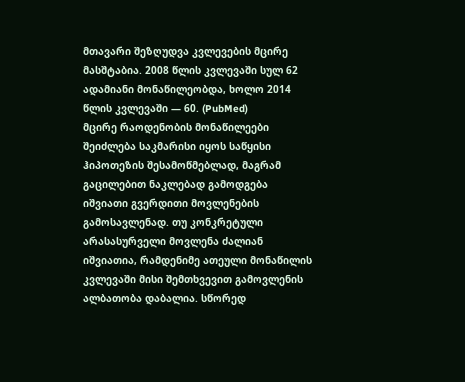მთავარი შეზღუდვა კვლევების მცირე მასშტაბია. 2008 წლის კვლევაში სულ 62 ადამიანი მონაწილეობდა, ხოლო 2014 წლის კვლევაში — 60. (PubMed)
მცირე რაოდენობის მონაწილეები შეიძლება საკმარისი იყოს საწყისი ჰიპოთეზის შესამოწმებლად, მაგრამ გაცილებით ნაკლებად გამოდგება იშვიათი გვერდითი მოვლენების გამოსავლენად. თუ კონკრეტული არასასურველი მოვლენა ძალიან იშვიათია, რამდენიმე ათეული მონაწილის კვლევაში მისი შემთხვევით გამოვლენის ალბათობა დაბალია. სწორედ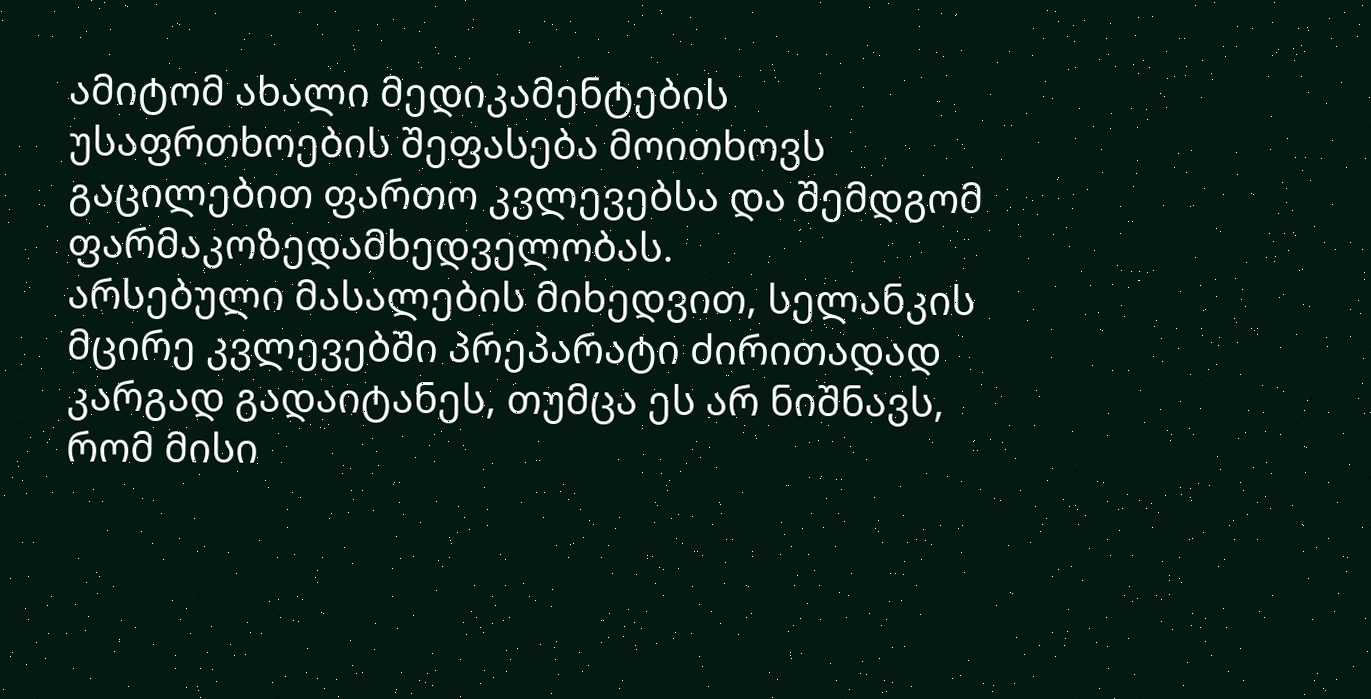ამიტომ ახალი მედიკამენტების უსაფრთხოების შეფასება მოითხოვს გაცილებით ფართო კვლევებსა და შემდგომ ფარმაკოზედამხედველობას.
არსებული მასალების მიხედვით, სელანკის მცირე კვლევებში პრეპარატი ძირითადად კარგად გადაიტანეს, თუმცა ეს არ ნიშნავს, რომ მისი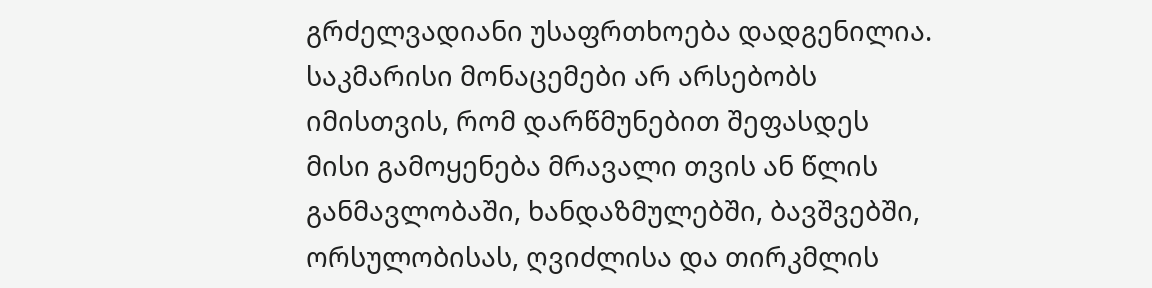გრძელვადიანი უსაფრთხოება დადგენილია. საკმარისი მონაცემები არ არსებობს იმისთვის, რომ დარწმუნებით შეფასდეს მისი გამოყენება მრავალი თვის ან წლის განმავლობაში, ხანდაზმულებში, ბავშვებში, ორსულობისას, ღვიძლისა და თირკმლის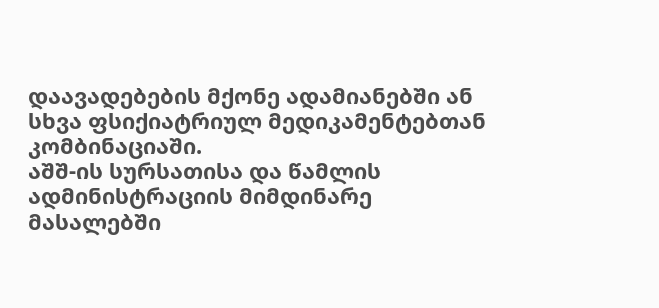დაავადებების მქონე ადამიანებში ან სხვა ფსიქიატრიულ მედიკამენტებთან კომბინაციაში.
აშშ-ის სურსათისა და წამლის ადმინისტრაციის მიმდინარე მასალებში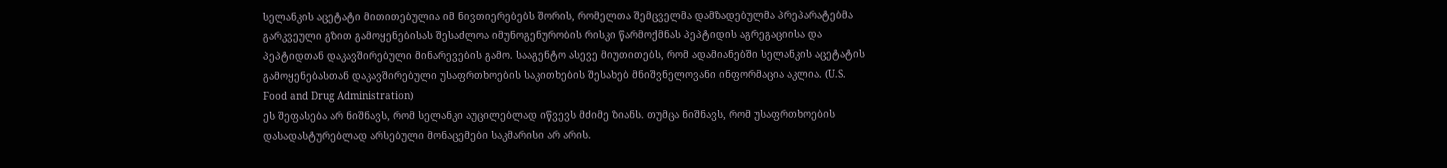სელანკის აცეტატი მითითებულია იმ ნივთიერებებს შორის, რომელთა შემცველმა დამზადებულმა პრეპარატებმა გარკვეული გზით გამოყენებისას შესაძლოა იმუნოგენურობის რისკი წარმოქმნას პეპტიდის აგრეგაციისა და პეპტიდთან დაკავშირებული მინარევების გამო. სააგენტო ასევე მიუთითებს, რომ ადამიანებში სელანკის აცეტატის გამოყენებასთან დაკავშირებული უსაფრთხოების საკითხების შესახებ მნიშვნელოვანი ინფორმაცია აკლია. (U.S. Food and Drug Administration)
ეს შეფასება არ ნიშნავს, რომ სელანკი აუცილებლად იწვევს მძიმე ზიანს. თუმცა ნიშნავს, რომ უსაფრთხოების დასადასტურებლად არსებული მონაცემები საკმარისი არ არის.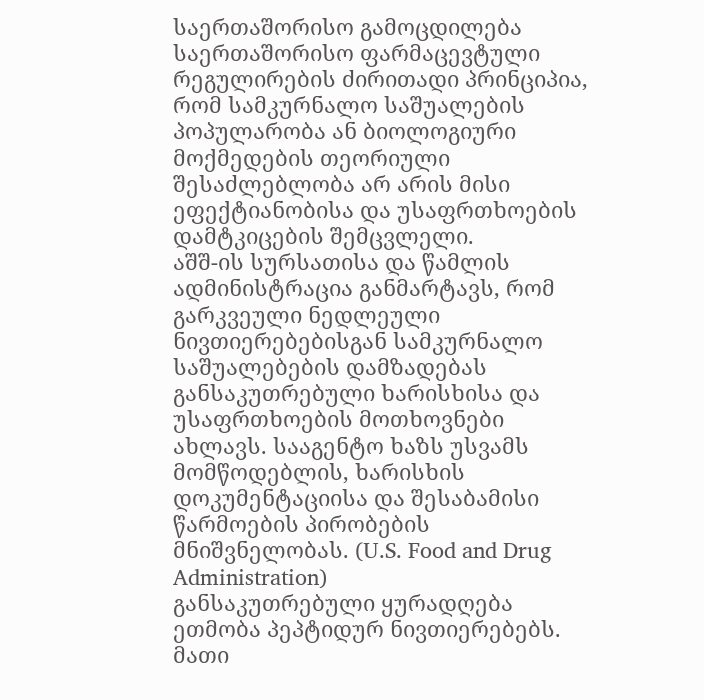საერთაშორისო გამოცდილება
საერთაშორისო ფარმაცევტული რეგულირების ძირითადი პრინციპია, რომ სამკურნალო საშუალების პოპულარობა ან ბიოლოგიური მოქმედების თეორიული შესაძლებლობა არ არის მისი ეფექტიანობისა და უსაფრთხოების დამტკიცების შემცვლელი.
აშშ-ის სურსათისა და წამლის ადმინისტრაცია განმარტავს, რომ გარკვეული ნედლეული ნივთიერებებისგან სამკურნალო საშუალებების დამზადებას განსაკუთრებული ხარისხისა და უსაფრთხოების მოთხოვნები ახლავს. სააგენტო ხაზს უსვამს მომწოდებლის, ხარისხის დოკუმენტაციისა და შესაბამისი წარმოების პირობების მნიშვნელობას. (U.S. Food and Drug Administration)
განსაკუთრებული ყურადღება ეთმობა პეპტიდურ ნივთიერებებს. მათი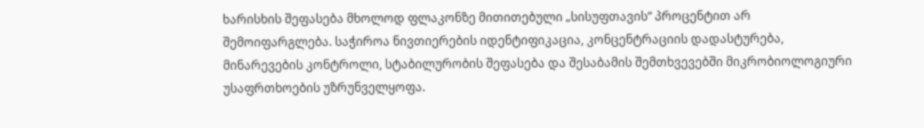ხარისხის შეფასება მხოლოდ ფლაკონზე მითითებული „სისუფთავის“ პროცენტით არ შემოიფარგლება. საჭიროა ნივთიერების იდენტიფიკაცია, კონცენტრაციის დადასტურება, მინარევების კონტროლი, სტაბილურობის შეფასება და შესაბამის შემთხვევებში მიკრობიოლოგიური უსაფრთხოების უზრუნველყოფა.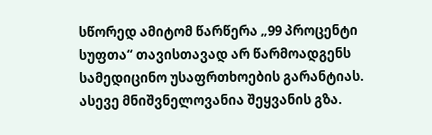სწორედ ამიტომ წარწერა „99 პროცენტი სუფთა“ თავისთავად არ წარმოადგენს სამედიცინო უსაფრთხოების გარანტიას.
ასევე მნიშვნელოვანია შეყვანის გზა.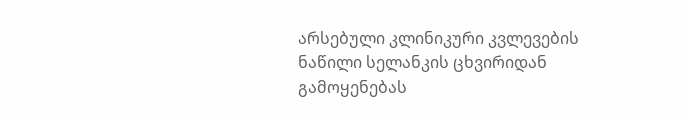არსებული კლინიკური კვლევების ნაწილი სელანკის ცხვირიდან გამოყენებას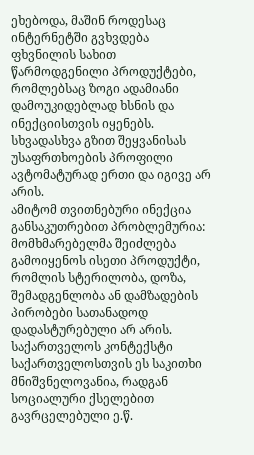ეხებოდა, მაშინ როდესაც ინტერნეტში გვხვდება ფხვნილის სახით წარმოდგენილი პროდუქტები, რომლებსაც ზოგი ადამიანი დამოუკიდებლად ხსნის და ინექციისთვის იყენებს. სხვადასხვა გზით შეყვანისას უსაფრთხოების პროფილი ავტომატურად ერთი და იგივე არ არის.
ამიტომ თვითნებური ინექცია განსაკუთრებით პრობლემურია: მომხმარებელმა შეიძლება გამოიყენოს ისეთი პროდუქტი, რომლის სტერილობა, დოზა, შემადგენლობა ან დამზადების პირობები სათანადოდ დადასტურებული არ არის.
საქართველოს კონტექსტი
საქართველოსთვის ეს საკითხი მნიშვნელოვანია, რადგან სოციალური ქსელებით გავრცელებული ე.წ.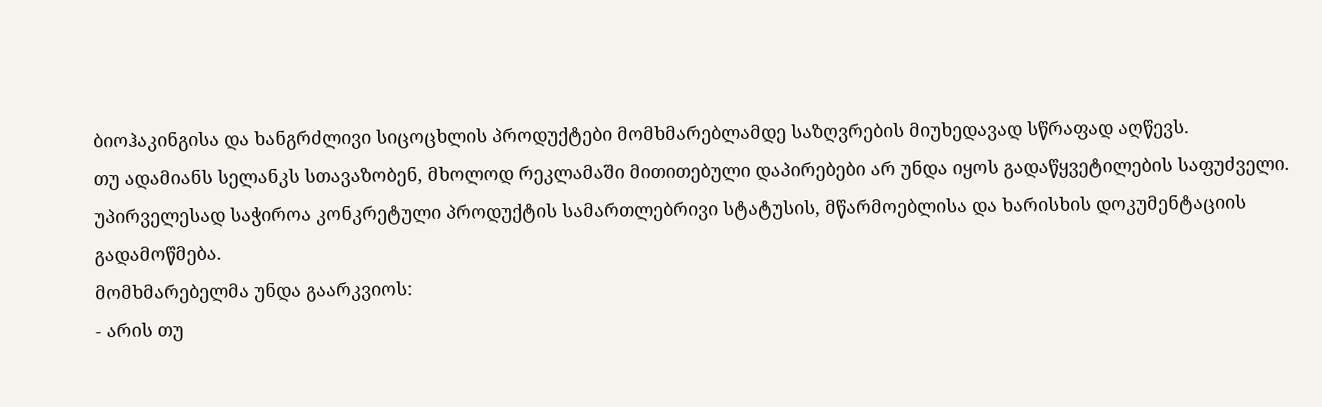ბიოჰაკინგისა და ხანგრძლივი სიცოცხლის პროდუქტები მომხმარებლამდე საზღვრების მიუხედავად სწრაფად აღწევს.
თუ ადამიანს სელანკს სთავაზობენ, მხოლოდ რეკლამაში მითითებული დაპირებები არ უნდა იყოს გადაწყვეტილების საფუძველი. უპირველესად საჭიროა კონკრეტული პროდუქტის სამართლებრივი სტატუსის, მწარმოებლისა და ხარისხის დოკუმენტაციის გადამოწმება.
მომხმარებელმა უნდა გაარკვიოს:
- არის თუ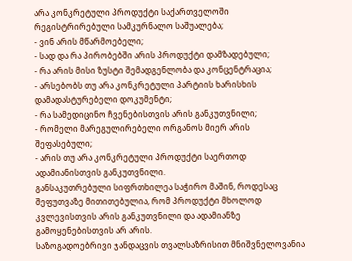არა კონკრეტული პროდუქტი საქართველოში რეგისტრირებული სამკურნალო საშუალება;
- ვინ არის მწარმოებელი;
- სად და რა პირობებში არის პროდუქტი დამზადებული;
- რა არის მისი ზუსტი შემადგენლობა და კონცენტრაცია;
- არსებობს თუ არა კონკრეტული პარტიის ხარისხის დამადასტურებელი დოკუმენტი;
- რა სამედიცინო ჩვენებისთვის არის განკუთვნილი;
- რომელი მარეგულირებელი ორგანოს მიერ არის შეფასებული;
- არის თუ არა კონკრეტული პროდუქტი საერთოდ ადამიანისთვის განკუთვნილი.
განსაკუთრებული სიფრთხილეა საჭირო მაშინ, როდესაც შეფუთვაზე მითითებულია, რომ პროდუქტი მხოლოდ კვლევისთვის არის განკუთვნილი და ადამიანზე გამოყენებისთვის არ არის.
საზოგადოებრივი ჯანდაცვის თვალსაზრისით მნიშვნელოვანია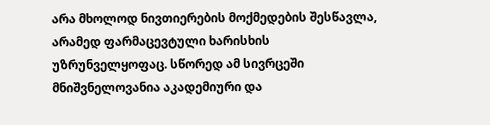არა მხოლოდ ნივთიერების მოქმედების შესწავლა, არამედ ფარმაცევტული ხარისხის უზრუნველყოფაც. სწორედ ამ სივრცეში მნიშვნელოვანია აკადემიური და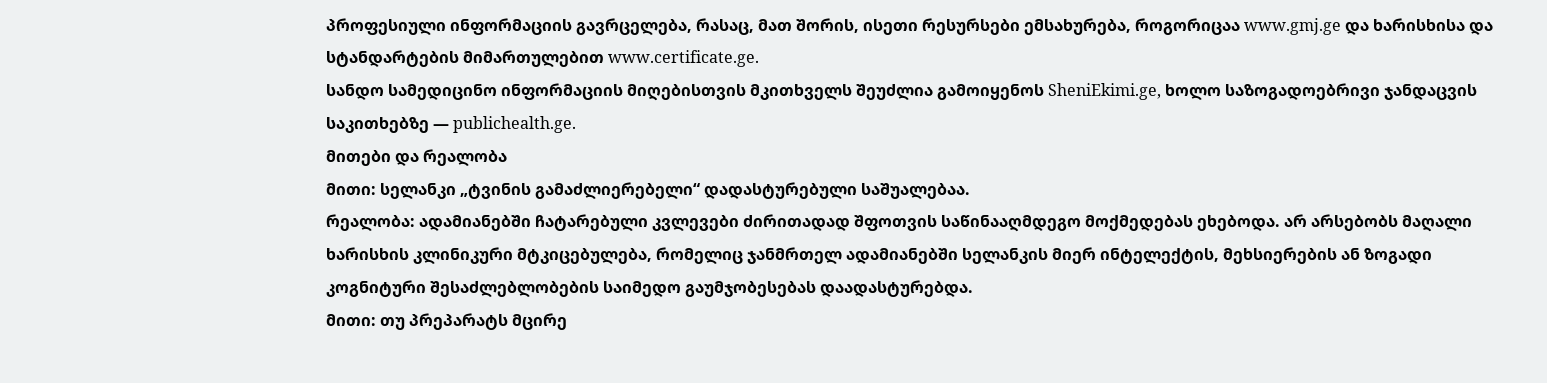პროფესიული ინფორმაციის გავრცელება, რასაც, მათ შორის, ისეთი რესურსები ემსახურება, როგორიცაა www.gmj.ge და ხარისხისა და სტანდარტების მიმართულებით www.certificate.ge.
სანდო სამედიცინო ინფორმაციის მიღებისთვის მკითხველს შეუძლია გამოიყენოს SheniEkimi.ge, ხოლო საზოგადოებრივი ჯანდაცვის საკითხებზე — publichealth.ge.
მითები და რეალობა
მითი: სელანკი „ტვინის გამაძლიერებელი“ დადასტურებული საშუალებაა.
რეალობა: ადამიანებში ჩატარებული კვლევები ძირითადად შფოთვის საწინააღმდეგო მოქმედებას ეხებოდა. არ არსებობს მაღალი ხარისხის კლინიკური მტკიცებულება, რომელიც ჯანმრთელ ადამიანებში სელანკის მიერ ინტელექტის, მეხსიერების ან ზოგადი კოგნიტური შესაძლებლობების საიმედო გაუმჯობესებას დაადასტურებდა.
მითი: თუ პრეპარატს მცირე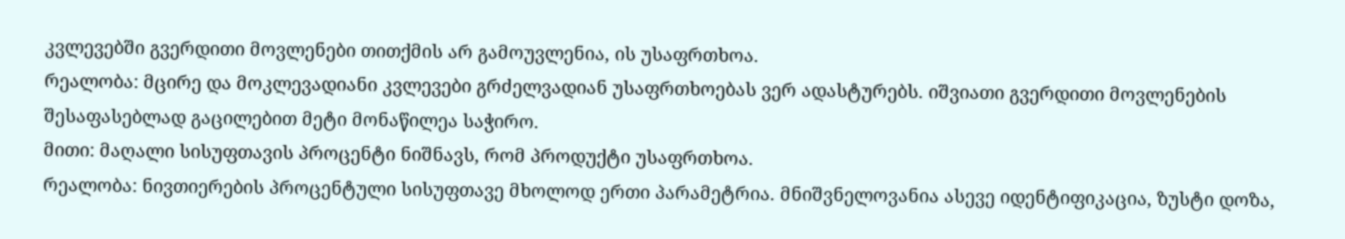კვლევებში გვერდითი მოვლენები თითქმის არ გამოუვლენია, ის უსაფრთხოა.
რეალობა: მცირე და მოკლევადიანი კვლევები გრძელვადიან უსაფრთხოებას ვერ ადასტურებს. იშვიათი გვერდითი მოვლენების შესაფასებლად გაცილებით მეტი მონაწილეა საჭირო.
მითი: მაღალი სისუფთავის პროცენტი ნიშნავს, რომ პროდუქტი უსაფრთხოა.
რეალობა: ნივთიერების პროცენტული სისუფთავე მხოლოდ ერთი პარამეტრია. მნიშვნელოვანია ასევე იდენტიფიკაცია, ზუსტი დოზა,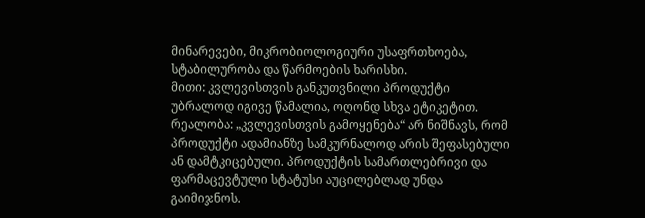მინარევები, მიკრობიოლოგიური უსაფრთხოება, სტაბილურობა და წარმოების ხარისხი.
მითი: კვლევისთვის განკუთვნილი პროდუქტი უბრალოდ იგივე წამალია, ოღონდ სხვა ეტიკეტით.
რეალობა: „კვლევისთვის გამოყენება“ არ ნიშნავს, რომ პროდუქტი ადამიანზე სამკურნალოდ არის შეფასებული ან დამტკიცებული. პროდუქტის სამართლებრივი და ფარმაცევტული სტატუსი აუცილებლად უნდა გაიმიჯნოს.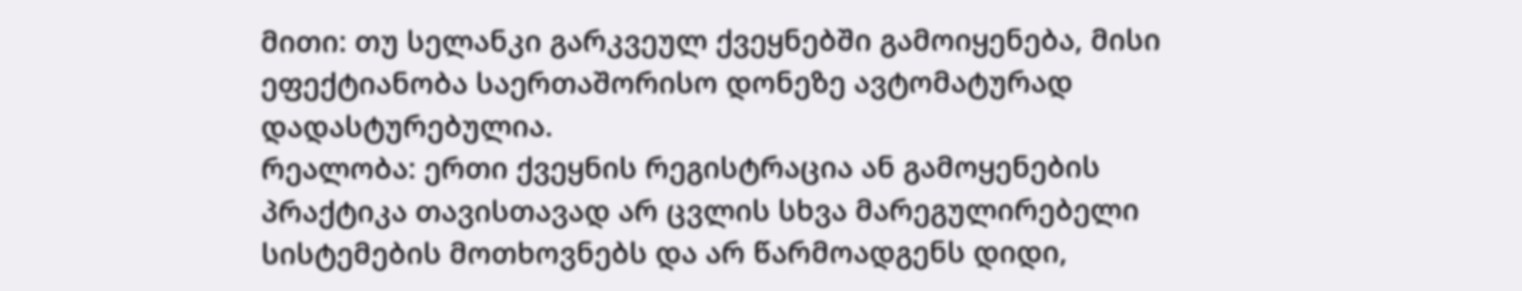მითი: თუ სელანკი გარკვეულ ქვეყნებში გამოიყენება, მისი ეფექტიანობა საერთაშორისო დონეზე ავტომატურად დადასტურებულია.
რეალობა: ერთი ქვეყნის რეგისტრაცია ან გამოყენების პრაქტიკა თავისთავად არ ცვლის სხვა მარეგულირებელი სისტემების მოთხოვნებს და არ წარმოადგენს დიდი,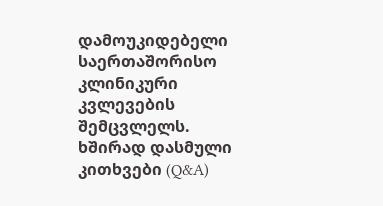დამოუკიდებელი საერთაშორისო კლინიკური კვლევების შემცვლელს.
ხშირად დასმული კითხვები (Q&A)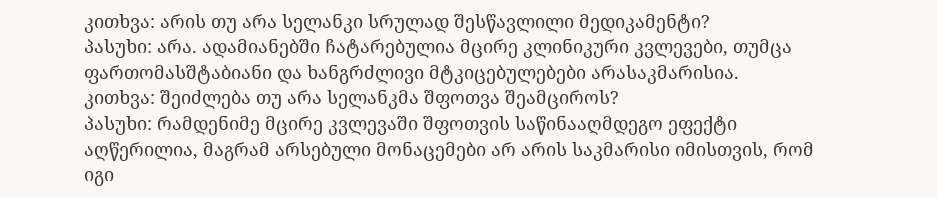კითხვა: არის თუ არა სელანკი სრულად შესწავლილი მედიკამენტი?
პასუხი: არა. ადამიანებში ჩატარებულია მცირე კლინიკური კვლევები, თუმცა ფართომასშტაბიანი და ხანგრძლივი მტკიცებულებები არასაკმარისია.
კითხვა: შეიძლება თუ არა სელანკმა შფოთვა შეამციროს?
პასუხი: რამდენიმე მცირე კვლევაში შფოთვის საწინააღმდეგო ეფექტი აღწერილია, მაგრამ არსებული მონაცემები არ არის საკმარისი იმისთვის, რომ იგი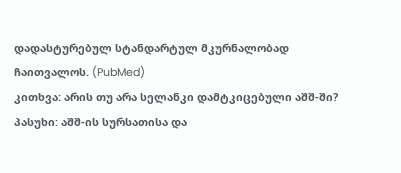დადასტურებულ სტანდარტულ მკურნალობად ჩაითვალოს. (PubMed)
კითხვა: არის თუ არა სელანკი დამტკიცებული აშშ-ში?
პასუხი: აშშ-ის სურსათისა და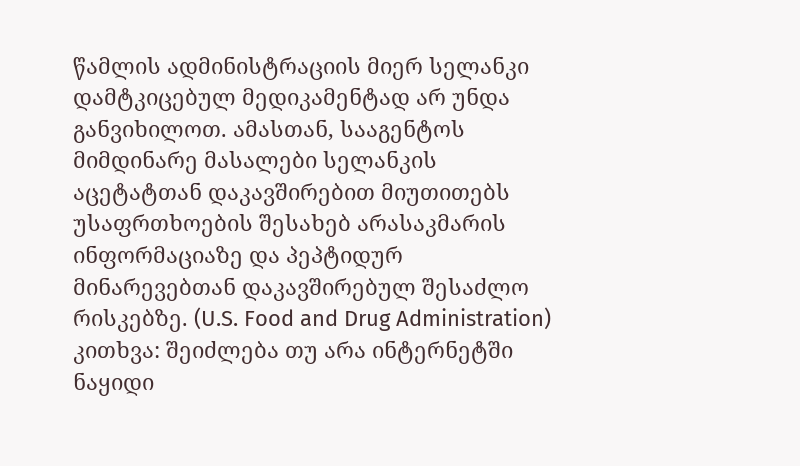წამლის ადმინისტრაციის მიერ სელანკი დამტკიცებულ მედიკამენტად არ უნდა განვიხილოთ. ამასთან, სააგენტოს მიმდინარე მასალები სელანკის აცეტატთან დაკავშირებით მიუთითებს უსაფრთხოების შესახებ არასაკმარის ინფორმაციაზე და პეპტიდურ მინარევებთან დაკავშირებულ შესაძლო რისკებზე. (U.S. Food and Drug Administration)
კითხვა: შეიძლება თუ არა ინტერნეტში ნაყიდი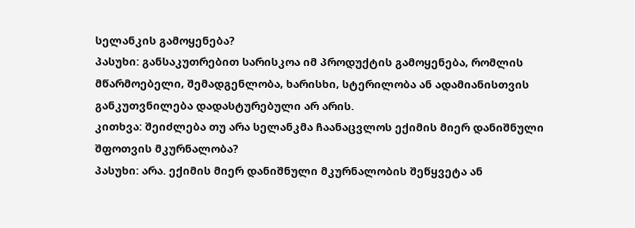სელანკის გამოყენება?
პასუხი: განსაკუთრებით სარისკოა იმ პროდუქტის გამოყენება, რომლის მწარმოებელი, შემადგენლობა, ხარისხი, სტერილობა ან ადამიანისთვის განკუთვნილება დადასტურებული არ არის.
კითხვა: შეიძლება თუ არა სელანკმა ჩაანაცვლოს ექიმის მიერ დანიშნული შფოთვის მკურნალობა?
პასუხი: არა. ექიმის მიერ დანიშნული მკურნალობის შეწყვეტა ან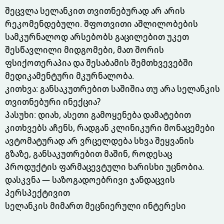შეცვლა სელანკით თვითნებურად არ არის რეკომენდებული. შფოთვითი აშლილობების სამკურნალოდ არსებობს გაცილებით უკეთ შესწავლილი მიდგომები, მათ შორის ფსიქოთერაპია და შესაბამის შემთხვევებში მედიკამენტური მკურნალობა.
კითხვა: განსაკუთრებით საშიშია თუ არა სელანკის თვითნებური ინექცია?
პასუხი: დიახ, ასეთი გამოყენება დამატებით კითხვებს აჩენს, რადგან კლინიკური მონაცემები ავტომატურად არ ვრცელდება სხვა შეყვანის გზაზე, განსაკუთრებით მაშინ, როდესაც პროდუქტის ფარმაცევტული ხარისხი უცნობია.
დასკვნა — საზოგადოებრივი ჯანდაცვის პერსპექტივით
სელანკის მიმართ მეცნიერული ინტერესი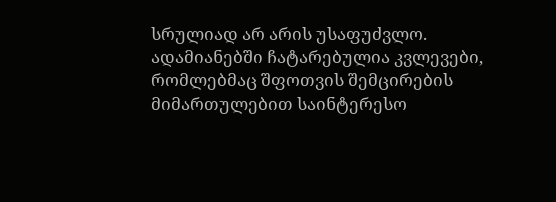სრულიად არ არის უსაფუძვლო. ადამიანებში ჩატარებულია კვლევები, რომლებმაც შფოთვის შემცირების მიმართულებით საინტერესო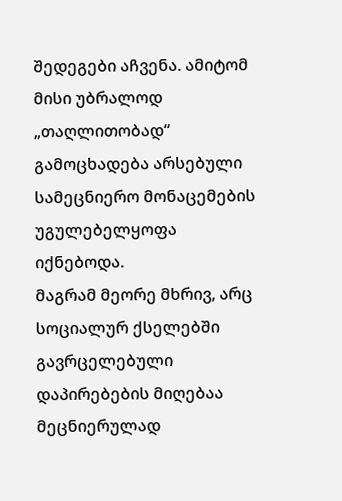შედეგები აჩვენა. ამიტომ მისი უბრალოდ „თაღლითობად“ გამოცხადება არსებული სამეცნიერო მონაცემების უგულებელყოფა იქნებოდა.
მაგრამ მეორე მხრივ, არც სოციალურ ქსელებში გავრცელებული დაპირებების მიღებაა მეცნიერულად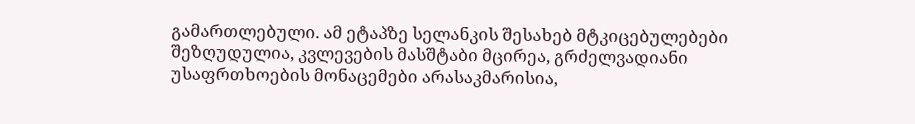გამართლებული. ამ ეტაპზე სელანკის შესახებ მტკიცებულებები შეზღუდულია, კვლევების მასშტაბი მცირეა, გრძელვადიანი უსაფრთხოების მონაცემები არასაკმარისია,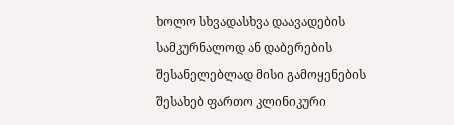ხოლო სხვადასხვა დაავადების სამკურნალოდ ან დაბერების შესანელებლად მისი გამოყენების შესახებ ფართო კლინიკური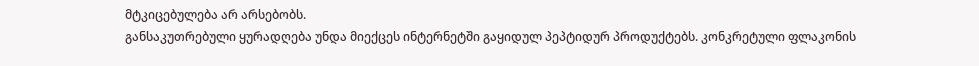მტკიცებულება არ არსებობს.
განსაკუთრებული ყურადღება უნდა მიექცეს ინტერნეტში გაყიდულ პეპტიდურ პროდუქტებს. კონკრეტული ფლაკონის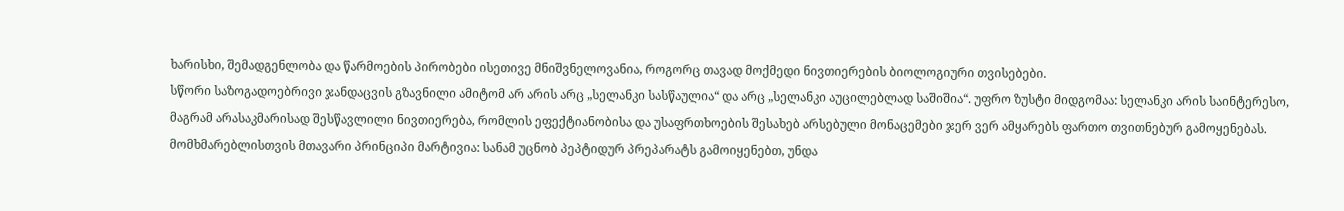ხარისხი, შემადგენლობა და წარმოების პირობები ისეთივე მნიშვნელოვანია, როგორც თავად მოქმედი ნივთიერების ბიოლოგიური თვისებები.
სწორი საზოგადოებრივი ჯანდაცვის გზავნილი ამიტომ არ არის არც „სელანკი სასწაულია“ და არც „სელანკი აუცილებლად საშიშია“. უფრო ზუსტი მიდგომაა: სელანკი არის საინტერესო, მაგრამ არასაკმარისად შესწავლილი ნივთიერება, რომლის ეფექტიანობისა და უსაფრთხოების შესახებ არსებული მონაცემები ჯერ ვერ ამყარებს ფართო თვითნებურ გამოყენებას.
მომხმარებლისთვის მთავარი პრინციპი მარტივია: სანამ უცნობ პეპტიდურ პრეპარატს გამოიყენებთ, უნდა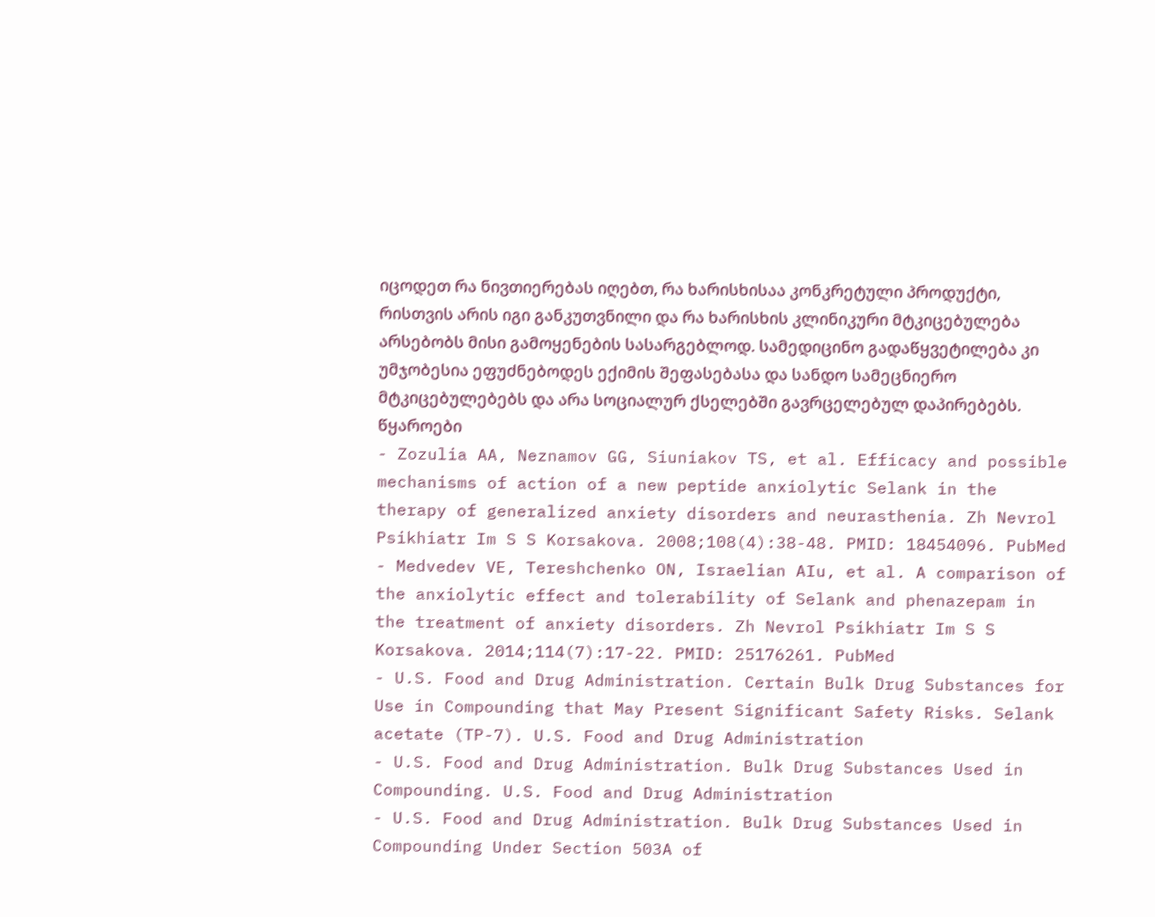იცოდეთ რა ნივთიერებას იღებთ, რა ხარისხისაა კონკრეტული პროდუქტი, რისთვის არის იგი განკუთვნილი და რა ხარისხის კლინიკური მტკიცებულება არსებობს მისი გამოყენების სასარგებლოდ. სამედიცინო გადაწყვეტილება კი უმჯობესია ეფუძნებოდეს ექიმის შეფასებასა და სანდო სამეცნიერო მტკიცებულებებს და არა სოციალურ ქსელებში გავრცელებულ დაპირებებს.
წყაროები
- Zozulia AA, Neznamov GG, Siuniakov TS, et al. Efficacy and possible mechanisms of action of a new peptide anxiolytic Selank in the therapy of generalized anxiety disorders and neurasthenia. Zh Nevrol Psikhiatr Im S S Korsakova. 2008;108(4):38-48. PMID: 18454096. PubMed
- Medvedev VE, Tereshchenko ON, Israelian AIu, et al. A comparison of the anxiolytic effect and tolerability of Selank and phenazepam in the treatment of anxiety disorders. Zh Nevrol Psikhiatr Im S S Korsakova. 2014;114(7):17-22. PMID: 25176261. PubMed
- U.S. Food and Drug Administration. Certain Bulk Drug Substances for Use in Compounding that May Present Significant Safety Risks. Selank acetate (TP-7). U.S. Food and Drug Administration
- U.S. Food and Drug Administration. Bulk Drug Substances Used in Compounding. U.S. Food and Drug Administration
- U.S. Food and Drug Administration. Bulk Drug Substances Used in Compounding Under Section 503A of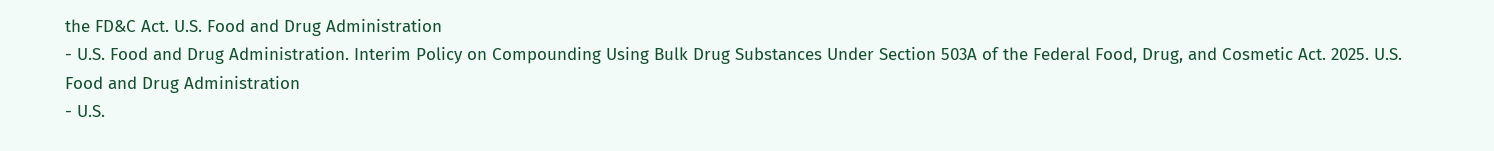the FD&C Act. U.S. Food and Drug Administration
- U.S. Food and Drug Administration. Interim Policy on Compounding Using Bulk Drug Substances Under Section 503A of the Federal Food, Drug, and Cosmetic Act. 2025. U.S. Food and Drug Administration
- U.S.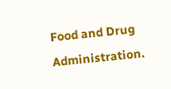Food and Drug Administration.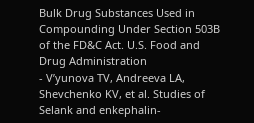Bulk Drug Substances Used in Compounding Under Section 503B of the FD&C Act. U.S. Food and Drug Administration
- V’yunova TV, Andreeva LA, Shevchenko KV, et al. Studies of Selank and enkephalin-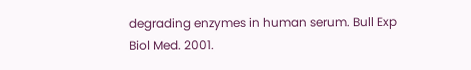degrading enzymes in human serum. Bull Exp Biol Med. 2001.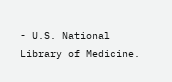- U.S. National Library of Medicine.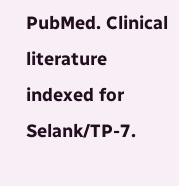PubMed. Clinical literature indexed for Selank/TP-7.